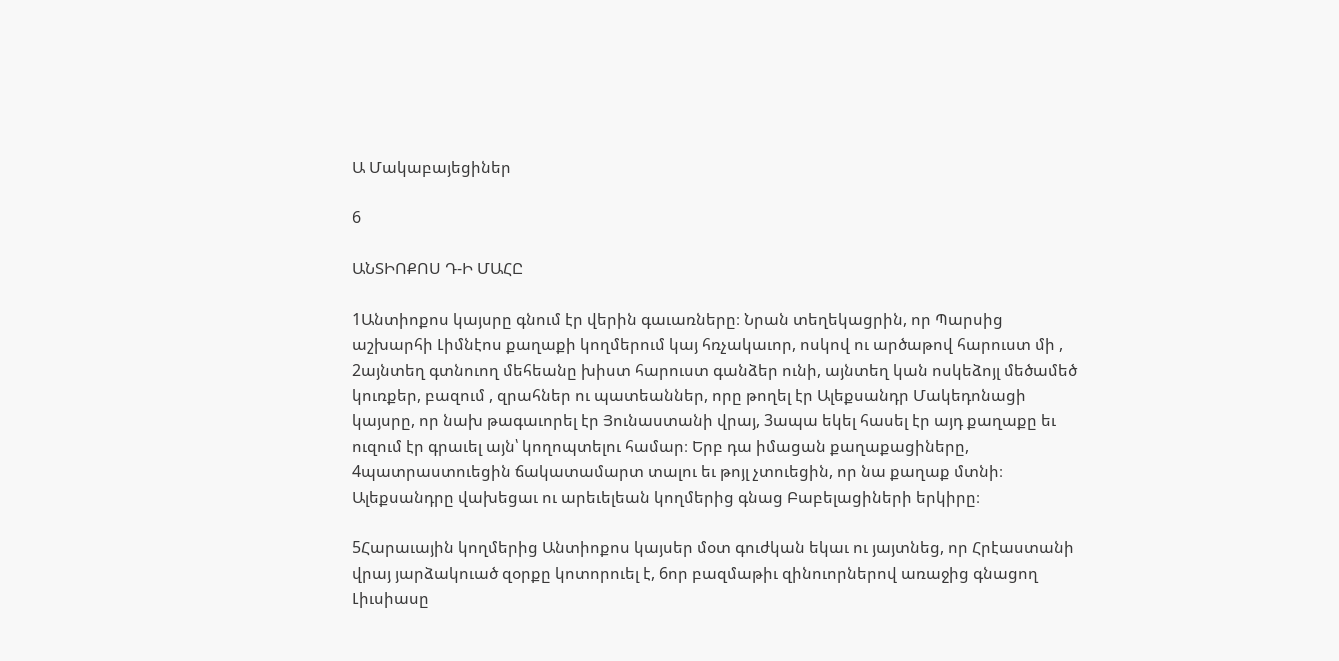Ա Մակաբայեցիներ

6

ԱՆՏԻՈՔՈՍ Դ-Ի ՄԱՀԸ

1Անտիոքոս կայսրը գնում էր վերին գաւառները։ Նրան տեղեկացրին, որ Պարսից աշխարհի Լիմնէոս քաղաքի կողմերում կայ հռչակաւոր, ոսկով ու արծաթով հարուստ մի , 2այնտեղ գտնուող մեհեանը խիստ հարուստ գանձեր ունի, այնտեղ կան ոսկեձոյլ մեծամեծ կուռքեր, բազում , զրահներ ու պատեաններ, որը թողել էր Ալեքսանդր Մակեդոնացի կայսրը, որ նախ թագաւորել էր Յունաստանի վրայ, 3ապա եկել հասել էր այդ քաղաքը եւ ուզում էր գրաւել այն՝ կողոպտելու համար։ Երբ դա իմացան քաղաքացիները, 4պատրաստուեցին ճակատամարտ տալու եւ թոյլ չտուեցին, որ նա քաղաք մտնի։ Ալեքսանդրը վախեցաւ ու արեւելեան կողմերից գնաց Բաբելացիների երկիրը։

5Հարաւային կողմերից Անտիոքոս կայսեր մօտ գուժկան եկաւ ու յայտնեց, որ Հրէաստանի վրայ յարձակուած զօրքը կոտորուել է, 6որ բազմաթիւ զինուորներով առաջից գնացող Լիւսիասը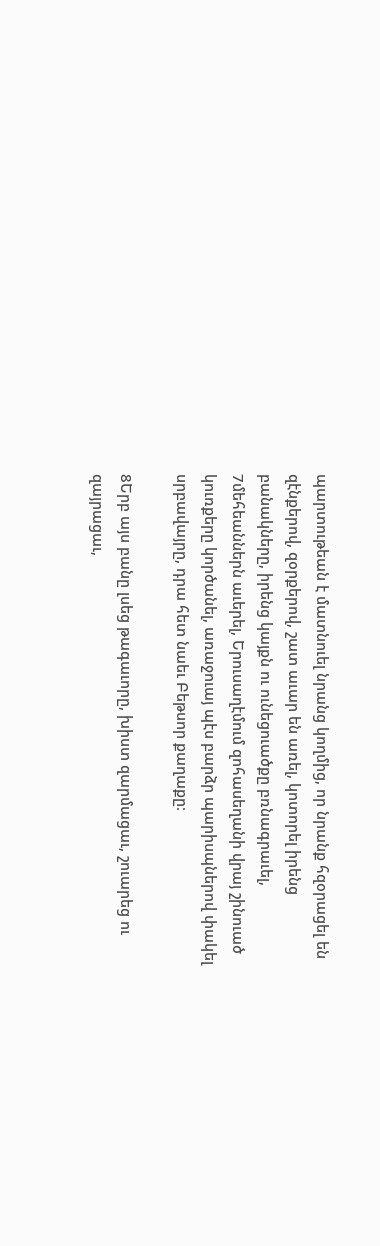պարտութեան է մատնուել նրանց կողմից, որ նրանք հզօրացել են զէնքերով, զօրքերով, շատ աւար են առել, կոտորել իրենց բանակները, իրենց կայքն ու ունեցուածքը բռնագրաւել, 7մեհեաններն աւերել, Երուսաղէմում զոհասեղանի վրայ շինուած կուռքերը կործանել, առաջուայ պէս բարձր պարիսպներով փակել սրբավայրը, դրա հետ նաեւ Բեթսոր քաղաքը։

8Երբ այս բանը լսեց թագաւորը, խիստ զարմացաւ, շուարեց ու զայրացաւ,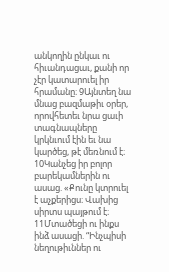անկողին ընկաւ ու հիւանդացաւ, քանի որ չէր կատարուել իր հրամանը։ 9Այնտեղ նա մնաց բազմաթիւ օրեր, որովհետեւ նրա ցաւի տագնապները կրկնւում էին եւ նա կարծեց, թէ մեռնում է։ 10Կանչեց իր բոլոր բարեկամներին ու ասաց. «Քունը կտրուել է աչքերիցս։ Վախից սիրտս պայթում է։ 11Մտածեցի ու ինքս ինձ ասացի. “Ինչպիսի նեղութիւններ ու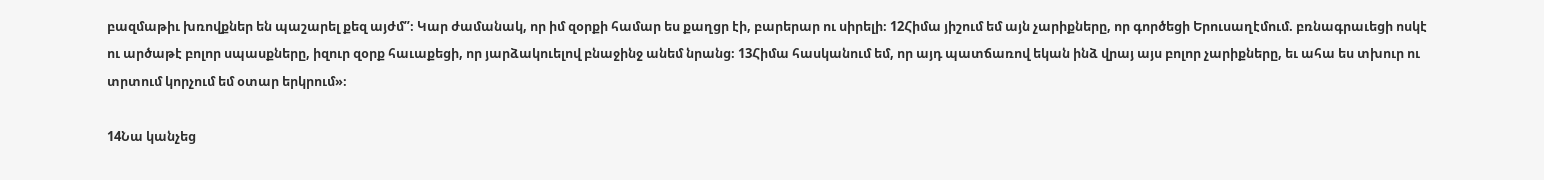բազմաթիւ խռովքներ են պաշարել քեզ այժմ”։ Կար ժամանակ, որ իմ զօրքի համար ես քաղցր էի, բարերար ու սիրելի։ 12Հիմա յիշում եմ այն չարիքները, որ գործեցի Երուսաղէմում. բռնագրաւեցի ոսկէ ու արծաթէ բոլոր սպասքները, իզուր զօրք հաւաքեցի, որ յարձակուելով բնաջինջ անեմ նրանց։ 13Հիմա հասկանում եմ, որ այդ պատճառով եկան ինձ վրայ այս բոլոր չարիքները, եւ ահա ես տխուր ու տրտում կորչում եմ օտար երկրում»։

14Նա կանչեց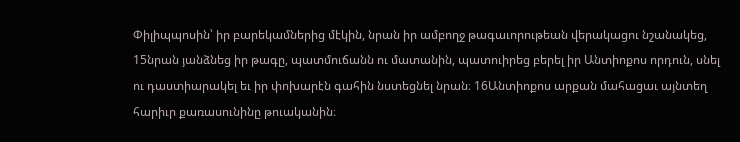Փիլիպպոսին՝ իր բարեկամներից մէկին, նրան իր ամբողջ թագաւորութեան վերակացու նշանակեց, 15նրան յանձնեց իր թագը, պատմուճանն ու մատանին, պատուիրեց բերել իր Անտիոքոս որդուն, սնել ու դաստիարակել եւ իր փոխարէն գահին նստեցնել նրան։ 16Անտիոքոս արքան մահացաւ այնտեղ հարիւր քառասունինը թուականին։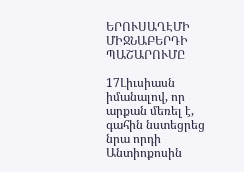ԵՐՈՒՍԱՂԷՄԻ ՄԻՋՆԱԲԵՐԴԻ ՊԱՇԱՐՈՒՄԸ

17Լիւսիասն իմանալով, որ արքան մեռել է, գահին նստեցրեց նրա որդի Անտիոքոսին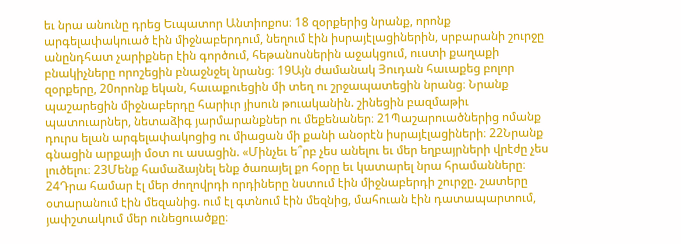եւ նրա անունը դրեց Եւպատոր Անտիոքոս։ 18 զօրքերից նրանք, որոնք արգելափակուած էին միջնաբերդում, նեղում էին իսրայէլացիներին, սրբարանի շուրջը անընդհատ չարիքներ էին գործում, հեթանոսներին աջակցում, ուստի քաղաքի բնակիչները որոշեցին բնաջնջել նրանց։ 19Այն ժամանակ Յուդան հաւաքեց բոլոր զօրքերը, 20որոնք եկան, հաւաքուեցին մի տեղ ու շրջապատեցին նրանց։ Նրանք պաշարեցին միջնաբերդը հարիւր յիսուն թուականին. շինեցին բազմաթիւ պատուարներ, նետաձիգ յարմարանքներ ու մեքենաներ։ 21Պաշարուածներից ոմանք դուրս ելան արգելափակոցից ու միացան մի քանի անօրէն իսրայէլացիների։ 22Նրանք գնացին արքայի մօտ ու ասացին. «Մինչեւ ե՞րբ չես անելու եւ մեր եղբայրների վրէժը չես լուծելու։ 23Մենք համաձայնել ենք ծառայել քո հօրը եւ կատարել նրա հրամանները։ 24Դրա համար էլ մեր ժողովրդի որդիները նստում էին միջնաբերդի շուրջը. շատերը օտարանում էին մեզանից. ում էլ գտնում էին մեզնից, մահուան էին դատապարտում, յափշտակում մեր ունեցուածքը։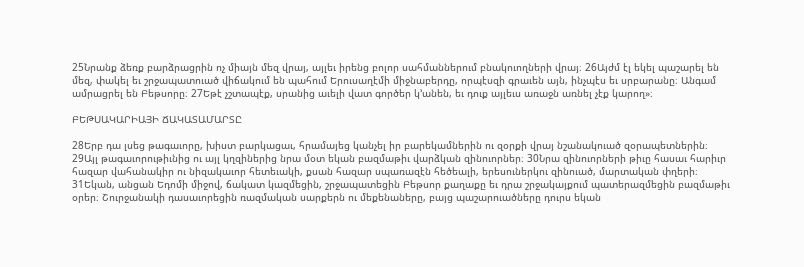25Նրանք ձեռք բարձրացրին ոչ միայն մեզ վրայ, այլեւ իրենց բոլոր սահմաններում բնակուողների վրայ։ 26Այժմ էլ եկել պաշարել են մեզ, փակել եւ շրջապատուած վիճակում են պահում Երուսաղէմի միջնաբերդը, որպէսզի գրաւեն այն, ինչպէս եւ սրբարանը։ Անգամ ամրացրել են Բեթսորը։ 27Եթէ չշտապէք, սրանից աւելի վատ գործեր կ’անեն, եւ դուք այլեւս առաջն առնել չէք կարող»։

ԲԵԹՍԱԿԱՐԻԱՅԻ ՃԱԿԱՏԱՄԱՐՏԸ

28Երբ դա լսեց թագաւորը, խիստ բարկացաւ, հրամայեց կանչել իր բարեկամներին ու զօրքի վրայ նշանակուած զօրապետներին։ 29Այլ թագաւորութիւնից ու այլ կղզիներից նրա մօտ եկան բազմաթիւ վարձկան զինուորներ։ 30Նրա զինուորների թիւը հասաւ հարիւր հազար վահանակիր ու նիզակաւոր հետեւակի, քսան հազար սպառազէն հեծեալի, երեսուներկու զինուած, մարտական փղերի։ 31Եկան, անցան Եդոմի միջով, ճակատ կազմեցին, շրջապատեցին Բեթսոր քաղաքը եւ դրա շրջակայքում պատերազմեցին բազմաթիւ օրեր։ Շուրջանակի դասաւորեցին ռազմական սարքերն ու մեքենաները, բայց պաշարուածները դուրս եկան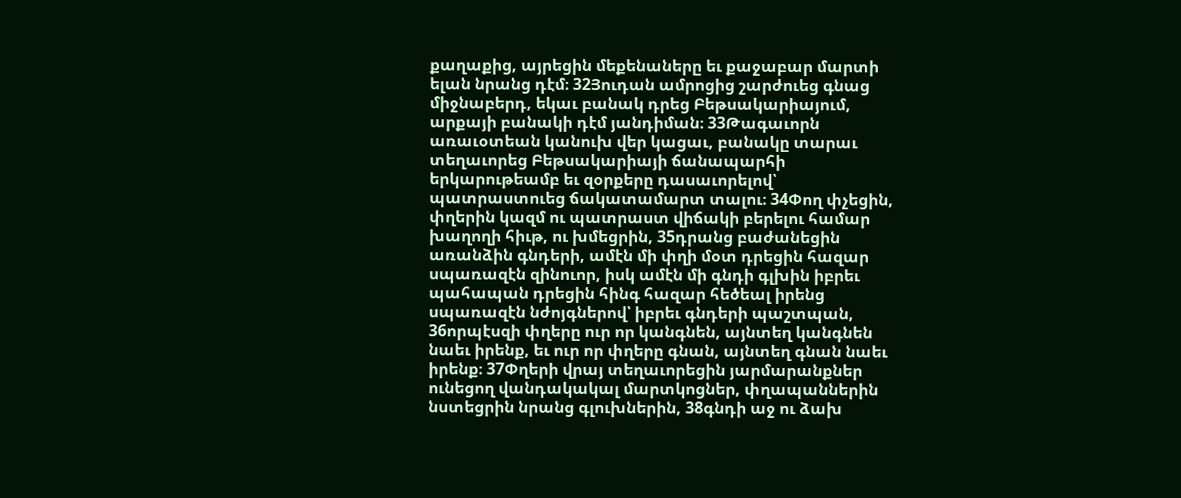քաղաքից, այրեցին մեքենաները եւ քաջաբար մարտի ելան նրանց դէմ։ 32Յուդան ամրոցից շարժուեց գնաց միջնաբերդ, եկաւ բանակ դրեց Բեթսակարիայում, արքայի բանակի դէմ յանդիման։ 33Թագաւորն առաւօտեան կանուխ վեր կացաւ, բանակը տարաւ տեղաւորեց Բեթսակարիայի ճանապարհի երկարութեամբ եւ զօրքերը դասաւորելով՝ պատրաստուեց ճակատամարտ տալու։ 34Փող փչեցին, փղերին կազմ ու պատրաստ վիճակի բերելու համար խաղողի հիւթ, ու խմեցրին, 35դրանց բաժանեցին առանձին գնդերի, ամէն մի փղի մօտ դրեցին հազար սպառազէն զինուոր, իսկ ամէն մի գնդի գլխին իբրեւ պահապան դրեցին հինգ հազար հեծեալ իրենց սպառազէն նժոյգներով՝ իբրեւ գնդերի պաշտպան, 36որպէսզի փղերը ուր որ կանգնեն, այնտեղ կանգնեն նաեւ իրենք, եւ ուր որ փղերը գնան, այնտեղ գնան նաեւ իրենք։ 37Փղերի վրայ տեղաւորեցին յարմարանքներ ունեցող վանդակակալ մարտկոցներ, փղապաններին նստեցրին նրանց գլուխներին, 38գնդի աջ ու ձախ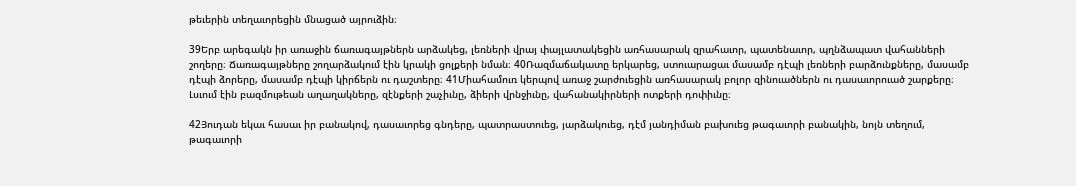թեւերին տեղաւորեցին մնացած այրուձին։

39Երբ արեգակն իր առաջին ճառագայթներն արձակեց, լեռների վրայ փայլատակեցին առհասարակ զրահաւոր, պատենաւոր, պղնձապատ վահանների շողերը։ Ճառագայթները շողարձակում էին կրակի ցոլքերի նման։ 40Ռազմաճակատը երկարեց, ստուարացաւ մասամբ դէպի լեռների բարձունքները, մասամբ դէպի ձորերը, մասամբ դէպի կիրճերն ու դաշտերը։ 41Միահամուռ կերպով առաջ շարժուեցին առհասարակ բոլոր զինուածներն ու դասաւորուած շարքերը։ Լսւում էին բազմութեան աղաղակները, զէնքերի շաչիւնը, ձիերի վրնջիւնը, վահանակիրների ոտքերի դոփիւնը։

42Յուդան եկաւ հասաւ իր բանակով, դասաւորեց գնդերը, պատրաստուեց, յարձակուեց, դէմ յանդիման բախուեց թագաւորի բանակին, նոյն տեղում, թագաւորի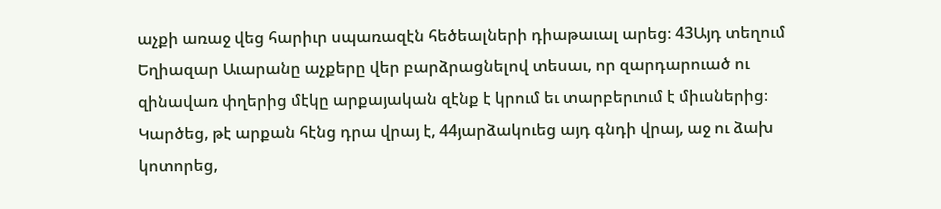աչքի առաջ վեց հարիւր սպառազէն հեծեալների դիաթաւալ արեց։ 43Այդ տեղում Եղիազար Աւարանը աչքերը վեր բարձրացնելով տեսաւ, որ զարդարուած ու զինավառ փղերից մէկը արքայական զէնք է կրում եւ տարբերւում է միւսներից։ Կարծեց, թէ արքան հէնց դրա վրայ է, 44յարձակուեց այդ գնդի վրայ, աջ ու ձախ կոտորեց,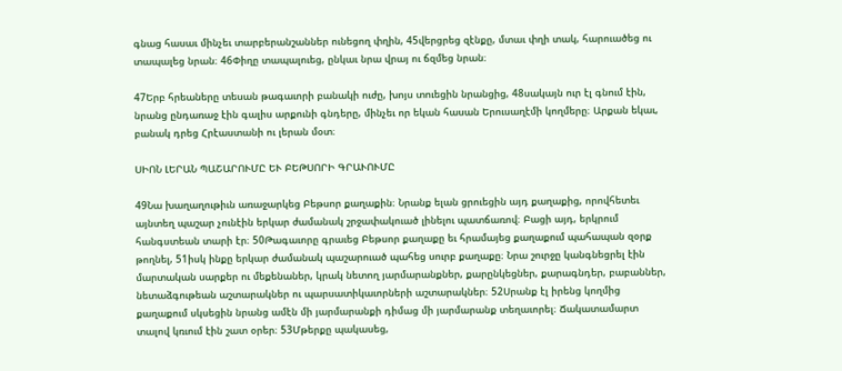գնաց հասաւ մինչեւ տարբերանշաններ ունեցող փղին, 45վերցրեց զէնքը, մտաւ փղի տակ, հարուածեց ու տապալեց նրան։ 46Փիղը տապալուեց, ընկաւ նրա վրայ ու ճզմեց նրան։

47Երբ հրեաները տեսան թագաւորի բանակի ուժը, խոյս տուեցին նրանցից, 48սակայն ուր էլ գնում էին, նրանց ընդառաջ էին գալիս արքունի գնդերը, մինչեւ որ եկան հասան Երուսաղէմի կողմերը։ Արքան եկաւ, բանակ դրեց Հրէաստանի ու լերան մօտ։

ՍԻՈՆ ԼԵՐԱՆ ՊԱՇԱՐՈՒՄԸ ԵՒ ԲԵԹՍՈՐԻ ԳՐԱՒՈՒՄԸ

49Նա խաղաղութիւն առաջարկեց Բեթսոր քաղաքին։ Նրանք ելան ցրուեցին այդ քաղաքից, որովհետեւ այնտեղ պաշար չունէին երկար ժամանակ շրջափակուած լինելու պատճառով։ Բացի այդ, երկրում հանգստեան տարի էր։ 50Թագաւորը գրաւեց Բեթսոր քաղաքը եւ հրամայեց քաղաքում պահապան զօրք թողնել, 51իսկ ինքը երկար ժամանակ պաշարուած պահեց սուրբ քաղաքը։ Նրա շուրջը կանգնեցրել էին մարտական սարքեր ու մեքենաներ, կրակ նետող յարմարանքներ, քարընկեցներ, քարագնդեր, բաբաններ, նետաձգութեան աշտարակներ ու պարսատիկաւորների աշտարակներ։ 52Սրանք էլ իրենց կողմից քաղաքում սկսեցին նրանց ամէն մի յարմարանքի դիմաց մի յարմարանք տեղաւորել։ Ճակատամարտ տալով կռւում էին շատ օրեր։ 53Մթերքը պակասեց,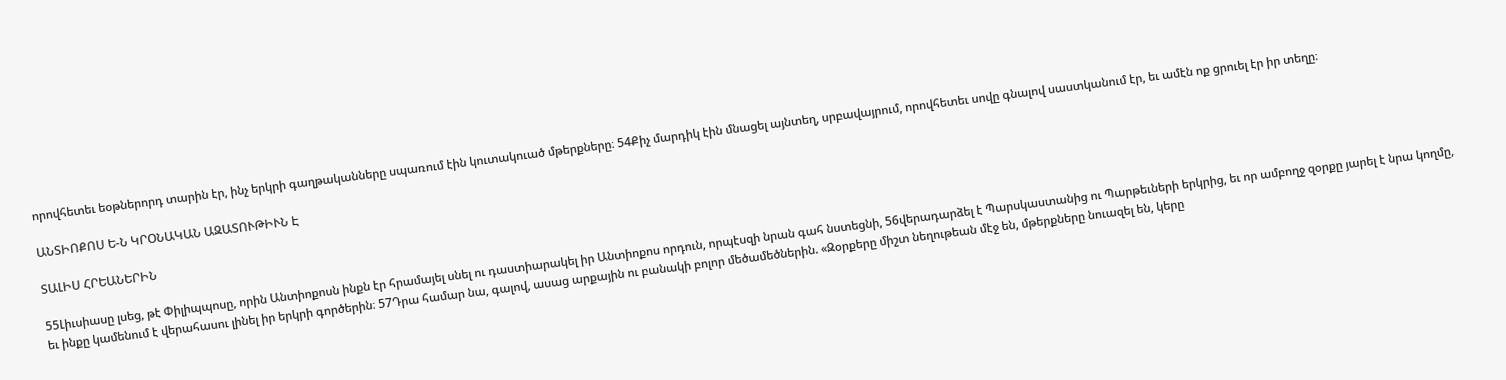որովհետեւ եօթներորդ տարին էր, ինչ երկրի գաղթականները սպառում էին կուտակուած մթերքները։ 54Քիչ մարդիկ էին մնացել այնտեղ, սրբավայրում, որովհետեւ սովը գնալով սաստկանում էր, եւ ամէն ոք ցրուել էր իր տեղը։

ԱՆՏԻՈՔՈՍ Ե-Ն ԿՐՕՆԱԿԱՆ ԱԶԱՏՈՒԹԻՒՆ Է

ՏԱԼԻՍ ՀՐԵԱՆԵՐԻՆ

55Լիւսիասը լսեց, թէ Փիլիպպոսը, որին Անտիոքոսն ինքն էր հրամայել սնել ու դաստիարակել իր Անտիոքոս որդուն, որպէսզի նրան գահ նստեցնի, 56վերադարձել է Պարսկաստանից ու Պարթեւների երկրից, եւ որ ամբողջ զօրքը յարել է նրա կողմը, եւ ինքը կամենում է վերահասու լինել իր երկրի գործերին։ 57Դրա համար նա, գալով, ասաց արքային ու բանակի բոլոր մեծամեծներին. «Զօրքերը միշտ նեղութեան մէջ են, մթերքները նուազել են, կերը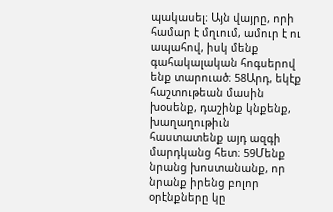պակասել։ Այն վայրը, որի համար է մղւում, ամուր է ու ապահով, իսկ մենք գահակալական հոգսերով ենք տարուած։ 58Արդ, եկէք հաշտութեան մասին խօսենք, դաշինք կնքենք, խաղաղութիւն հաստատենք այդ ազգի մարդկանց հետ։ 59Մենք նրանց խոստանանք, որ նրանք իրենց բոլոր օրէնքները կը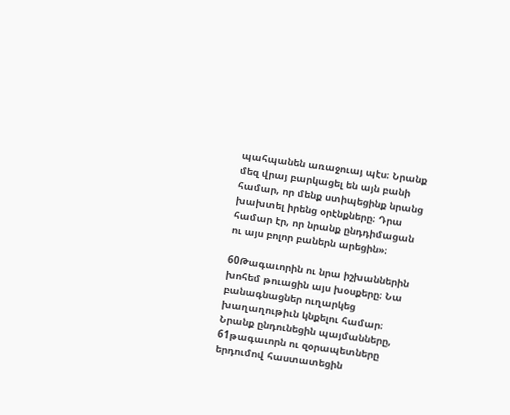պահպանեն առաջուայ պէս։ Նրանք մեզ վրայ բարկացել են այն բանի համար, որ մենք ստիպեցինք նրանց խախտել իրենց օրէնքները։ Դրա համար էր, որ նրանք ընդդիմացան ու այս բոլոր բաներն արեցին»։

60Թագաւորին ու նրա իշխաններին խոհեմ թուացին այս խօսքերը։ Նա բանագնացներ ուղարկեց խաղաղութիւն կնքելու համար։ Նրանք ընդունեցին պայմանները, 61թագաւորն ու զօրապետները երդումով հաստատեցին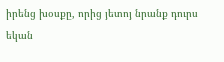իրենց խօսքը, որից յետոյ նրանք դուրս եկան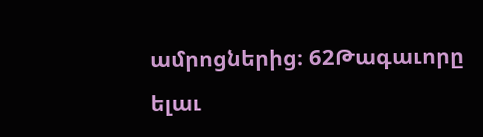ամրոցներից։ 62Թագաւորը ելաւ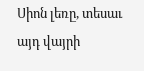Սիոն լեռը, տեսաւ այդ վայրի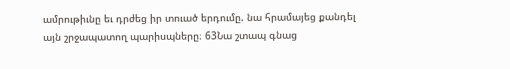ամրութիւնը եւ դրժեց իր տուած երդումը. նա հրամայեց քանդել այն շրջապատող պարիսպները։ 63Նա շտապ գնաց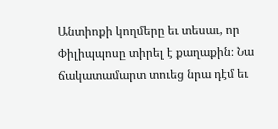Անտիոքի կողմերը եւ տեսաւ, որ Փիլիպպոսը տիրել է քաղաքին։ Նա ճակատամարտ տուեց նրա դէմ եւ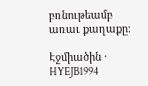բռնութեամբ առաւ քաղաքը։

Էջմիածին · HYEJB1994